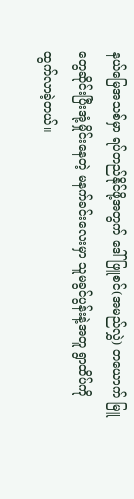နယ်မြေအသစ်မှာ ရပ်တည်နိုင်ဖို့အတွက် ဒေါ်ဖြူစင်(အမည်လွှဲ) တယောက် မြူတွေဆိုင်းပြီးအုံ့မှိုင်းနေတဲ့ မနက်ခင်းလေးမှာ သူမခွင်ပွန်းနဲ့အတူ ရွာထိပ်ကိုထွက်လာခဲ့တယ်။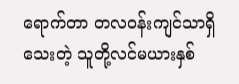ရောက်တာ တလ၀န်းကျင်သာရှိသေးတဲ့ သူတို့လင်မယားနှစ်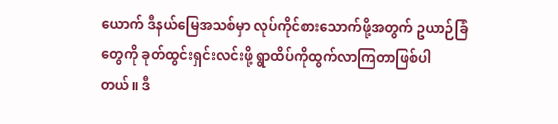ယောက် ဒီနယ်မြေအသစ်မှာ လုပ်ကိုင်စားသောက်ဖို့အတွက် ဥယာဉ်ခြံတွေကို ခုတ်ထွင်းရှင်းလင်းဖို့ ရွာထိပ်ကိုထွက်လာကြတာဖြစ်ပါတယ်။ ဒီ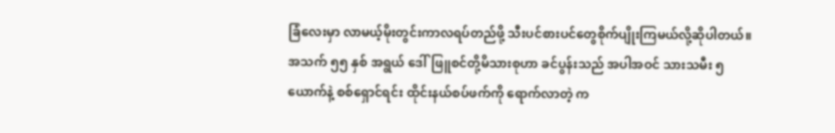ခြံလေးမှာ လာမယ့်မိုးတွင်းကာလရပ်တည်ဖို့ သီးပင်စားပင်တွေစိုက်ပျိုးကြမယ်လို့ဆိုပါတယ်။
အသက် ၅၅ နှစ် အရွယ် ဒေါ်ဖြူစင်တို့မိသားစုဟာ ခင်ပွန်းသည် အပါအဝင် သားသမီး ၅ ယောက်နဲ့ စစ်ရှောင်ရင်း ထိုင်းနယ်စပ်ဖက်ကို ရောက်လာတဲ့ က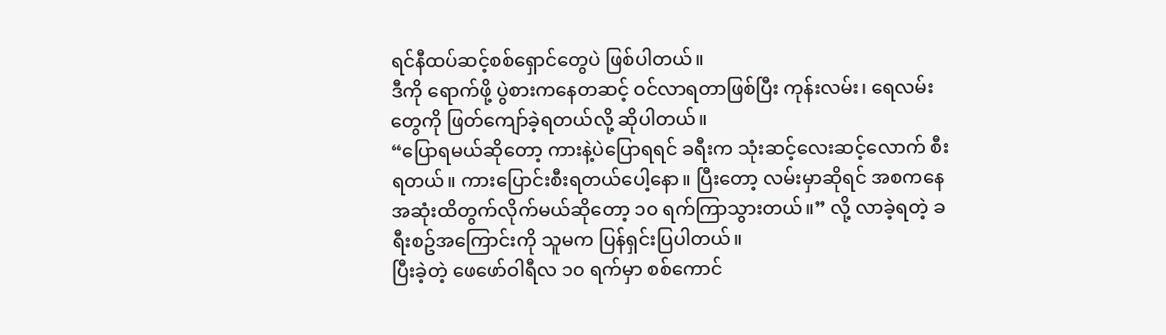ရင်နီထပ်ဆင့်စစ်ရှောင်တွေပဲ ဖြစ်ပါတယ်။
ဒီကို ရောက်ဖို့ ပွဲစားကနေတဆင့် ဝင်လာရတာဖြစ်ပြီး ကုန်းလမ်း၊ ရေလမ်းတွေကို ဖြတ်ကျော်ခဲ့ရတယ်လို့ ဆိုပါတယ်။
“ပြောရမယ်ဆိုတော့ ကားနဲ့ပဲပြောရရင် ခရီးက သုံးဆင့်လေးဆင့်လောက် စီးရတယ်။ ကားပြောင်းစီးရတယ်ပေါ့နော။ ပြီးတော့ လမ်းမှာဆိုရင် အစကနေအဆုံးထိတွက်လိုက်မယ်ဆိုတော့ ၁၀ ရက်ကြာသွားတယ်။” လို့ လာခဲ့ရတဲ့ ခရီးစဥ်အကြောင်းကို သူမက ပြန်ရှင်းပြပါတယ်။
ပြီးခဲ့တဲ့ ဖေဖော်ဝါရီလ ၁၀ ရက်မှာ စစ်ကောင်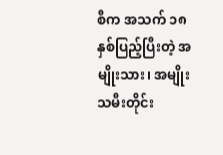စီက အသက် ၁၈ နှစ်ပြည့်ပြီးတဲ့ အမျိုးသား၊ အမျိုးသမီးတိုင်း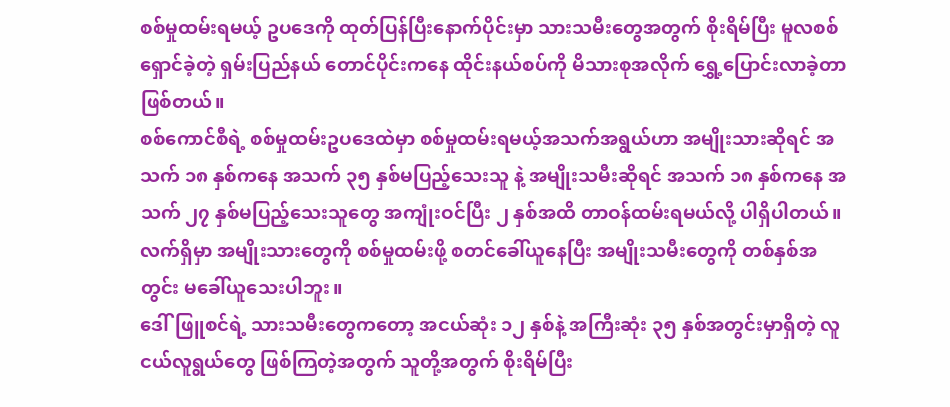စစ်မှုထမ်းရမယ့် ဥပဒေကို ထုတ်ပြန်ပြီးနောက်ပိုင်းမှာ သားသမီးတွေအတွက် စိုးရိမ်ပြီး မူလစစ်ရှောင်ခဲ့တဲ့ ရှမ်းပြည်နယ် တောင်ပိုင်းကနေ ထိုင်းနယ်စပ်ကို မိသားစုအလိုက် ရွှေ့ပြောင်းလာခဲ့တာဖြစ်တယ်။
စစ်ကောင်စီရဲ့ စစ်မှုထမ်းဥပဒေထဲမှာ စစ်မှုထမ်းရမယ့်အသက်အရွယ်ဟာ အမျိုးသားဆိုရင် အသက် ၁၈ နှစ်ကနေ အသက် ၃၅ နှစ်မပြည့်သေးသူ နဲ့ အမျိုးသမီးဆိုရင် အသက် ၁၈ နှစ်ကနေ အသက် ၂၇ နှစ်မပြည့်သေးသူတွေ အကျုံးဝင်ပြီး ၂ နှစ်အထိ တာဝန်ထမ်းရမယ်လို့ ပါရှိပါတယ်။ လက်ရှိမှာ အမျိုးသားတွေကို စစ်မှုထမ်းဖို့ စတင်ခေါ်ယူနေပြီး အမျိုးသမီးတွေကို တစ်နှစ်အတွင်း မခေါ်ယူသေးပါဘူး။
ဒေါ်ဖြူစင်ရဲ့ သားသမီးတွေကတော့ အငယ်ဆုံး ၁၂ နှစ်နဲ့ အကြီးဆုံး ၃၅ နှစ်အတွင်းမှာရှိတဲ့ လူငယ်လူရွယ်တွေ ဖြစ်ကြတဲ့အတွက် သူတို့အတွက် စိုးရိမ်ပြီး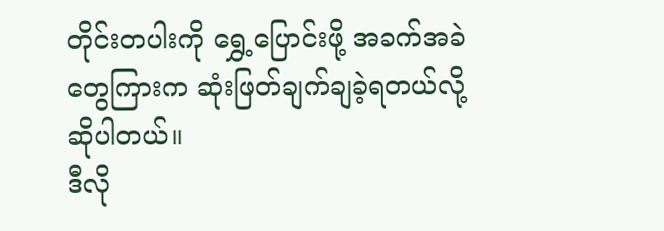တိုင်းတပါးကို ရွှေ့ပြောင်းဖို့ အခက်အခဲတွေကြားက ဆုံးဖြတ်ချက်ချခဲ့ရတယ်လို့ ဆိုပါတယ်။
ဒီလို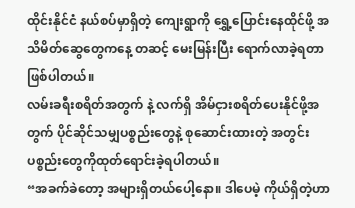ထိုင်းနိုင်ငံ နယ်စပ်မှာရှိတဲ့ ကျေးရွာကို ရွှေ့ပြောင်းနေထိုင်ဖို့ အသိမိတ်ဆွေတွေကနေ့ တဆင့် မေးမြန်းပြီး ရောက်လာခဲ့ရတာဖြစ်ပါတယ်။
လမ်းခရီးစရိတ်အတွက် နဲ့ လက်ရှိ အိမ်ငှားစရိတ်ပေးနိုင်ဖို့အတွက် ပိုင်ဆိုင်သမျှပစ္စည်းတွေနဲ့ စုဆောင်းထားတဲ့ အတွင်းပစ္စည်းတွေကိုထုတ်ရောင်းခဲ့ရပါတယ်။
“အခက်ခဲတော့ အများရှိတယ်ပေါ့နော။ ဒါပေမဲ့ ကိုယ်ရှိတဲ့ဟာ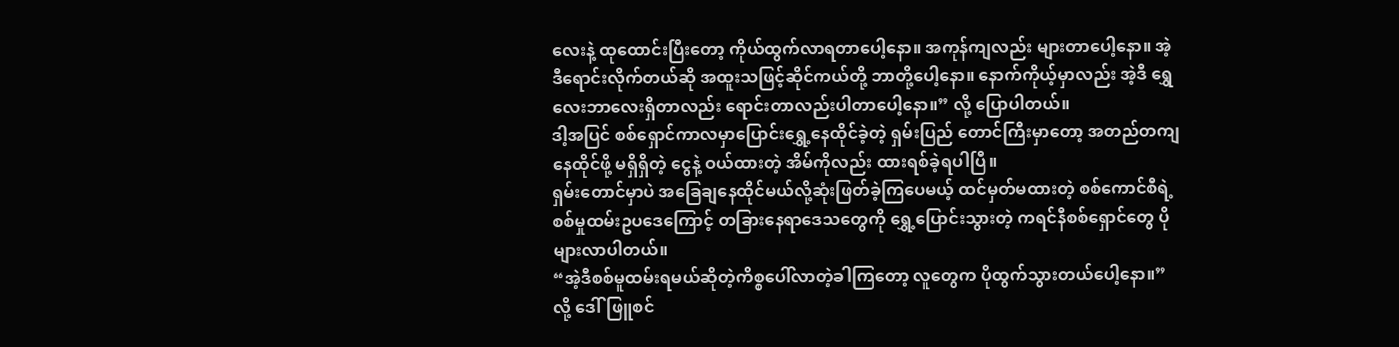လေးနဲ့ ထုထောင်းပြီးတော့ ကိုယ်ထွက်လာရတာပေါ့နော။ အကုန်ကျလည်း များတာပေါ့နော။ အဲ့ဒီရောင်းလိုက်တယ်ဆို အထူးသဖြင့်ဆိုင်ကယ်တို့ ဘာတို့ပေါ့နော။ နောက်ကိုယ့်မှာလည်း အဲ့ဒီ ရွှေလေးဘာလေးရှိတာလည်း ရောင်းတာလည်းပါတာပေါ့နော။” လို့ ပြောပါတယ်။
ဒါ့အပြင် စစ်ရှောင်ကာလမှာပြောင်းရွှေ့နေထိုင်ခဲ့တဲ့ ရှမ်းပြည် တောင်ကြီးမှာတော့ အတည်တကျနေထိုင်ဖို့ မရှိရှိတဲ့ ငွေနဲ့ ဝယ်ထားတဲ့ အိမ်ကိုလည်း ထားရစ်ခဲ့ရပါပြီ။
ရှမ်းတောင်မှာပဲ အခြေချနေထိုင်မယ်လို့ဆုံးဖြတ်ခဲ့ကြပေမယ့် ထင်မှတ်မထားတဲ့ စစ်ကောင်စီရဲ့ စစ်မှုထမ်းဥပဒေကြောင့် တခြားနေရာဒေသတွေကို ရွှေ့ပြောင်းသွားတဲ့ ကရင်နီစစ်ရှောင်တွေ ပိုများလာပါတယ်။
“အဲ့ဒီစစ်မူထမ်းရမယ်ဆိုတဲ့ကိစ္စပေါ်လာတဲ့ခါကြတော့ လူတွေက ပိုထွက်သွားတယ်ပေါ့နော။” လို့ ဒေါ်ဖြူစင်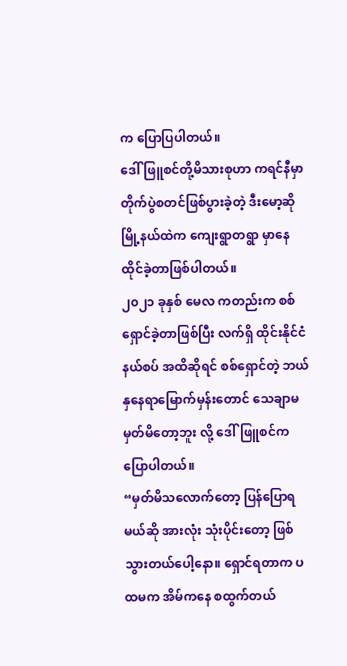က ပြောပြပါတယ်။
ဒေါ်ဖြူစင်တို့မိသားစုဟာ ကရင်နီမှာ တိုက်ပွဲစတင်ဖြစ်ပွားခဲ့တဲ့ ဒီးမော့ဆိုမြို့နယ်ထဲက ကျေးရွာတရွာ မှာနေထိုင်ခဲ့တာဖြစ်ပါတယ်။
၂၀၂၁ ခုနှစ် မေလ ကတည်းက စစ်ရှောင်ခဲ့တာဖြစ်ပြီး လက်ရှိ ထိုင်းနိုင်ငံနယ်စပ် အထိဆိုရင် စစ်ရှောင်တဲ့ ဘယ်နှနေရာမြောက်မှန်းတောင် သေချာမမှတ်မိတော့ဘူး လို့ ဒေါ်ဖြူစင်က ပြောပါတယ်။
“မှတ်မိသလောက်တော့ ပြန်ပြောရမယ်ဆို အားလုံး သုံးပိုင်းတော့ ဖြစ်သွားတယ်ပေါ့နော။ ရှောင်ရတာက ပထမက အိမ်ကနေ စထွက်တယ်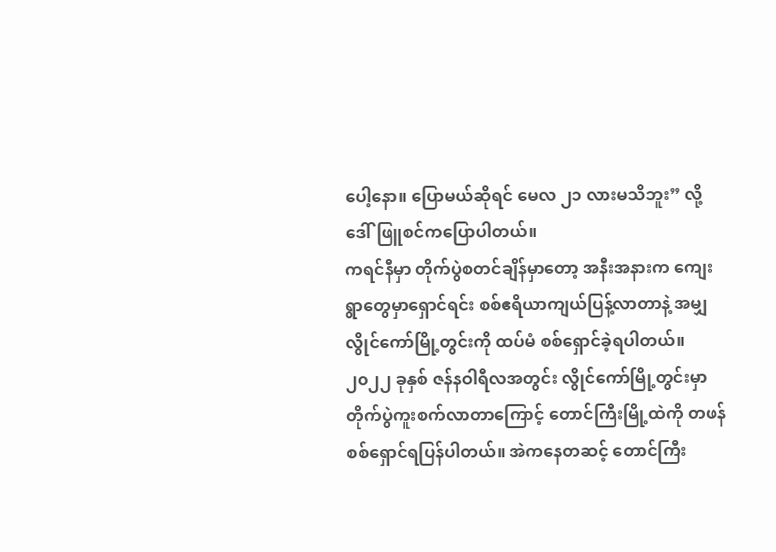ပေါ့နော။ ပြောမယ်ဆိုရင် မေလ ၂၁ လားမသိဘူး” လို့ ဒေါ်ဖြူစင်ကပြောပါတယ်။
ကရင်နီမှာ တိုက်ပွဲစတင်ချိန်မှာတော့ အနီးအနားက ကျေးရွာတွေမှာရှောင်ရင်း စစ်ဧရိယာကျယ်ပြန့်လာတာနဲ့ အမျှ လွိုင်ကော်မြို့တွင်းကို ထပ်မံ စစ်ရှောင်ခဲ့ရပါတယ်။
၂၀၂၂ ခုနှစ် ဇန်နဝါရီလအတွင်း လွိုင်ကော်မြို့တွင်းမှာ တိုက်ပွဲကူးစက်လာတာကြောင့် တောင်ကြီးမြို့ထဲကို တဖန် စစ်ရှောင်ရပြန်ပါတယ်။ အဲကနေတဆင့် တောင်ကြီး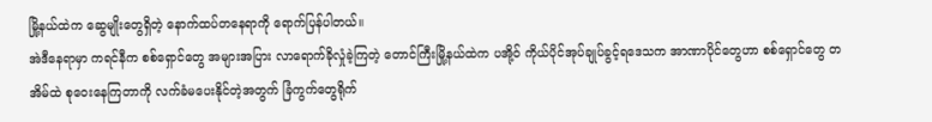မြို့နယ်ထဲက ဆွေမျိုးတွေရှိတဲ့ နောက်ထပ်တနေရာကို ရောက်ပြန်ပါတယ်။
အဲဒီနေရာမှာ ကရင်နီက စစ်ရှောင်တွေ အများအပြား လာရောက်ခိုလှုံခဲ့ကြတဲ့ တောင်ကြီးမြို့နယ်ထဲက ပအို့ဝ် ကိုယ်ပိုင်အုပ်ချုပ်ခွင့်ရဒေသက အာဏာပိုင်တွေဟာ စစ်ရှောင်တွေ တအိမ်ထဲ စုဝေးနေကြတာကို လက်ခံမပေးနိုင်တဲ့အတွက် ခြံကွက်တွေရိုက်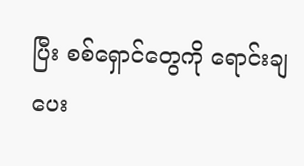ပြီး စစ်ရှောင်တွေကို ရောင်းချပေး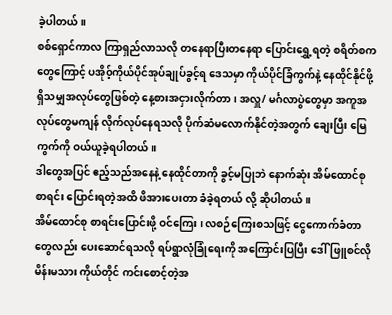ခဲ့ပါတယ်။
စစ်ရှောင်ကာလ ကြာရှည်လာသလို တနေရာပြီးတနေရာ ပြောင်းရွှေ့ရတဲ့ စရိတ်စက တွေကြောင့် ပအို၀့်ကိုယ်ပိုင်အုပ်ချုပ်ခွင့်ရ ဒေသမှာ ကိုယ်ပိုင်ခြံကွက်နဲ့ နေထိုင်နိုင်ဖို့ ရှိသမျှအလုပ်တွေဖြစ်တဲ့ နေ့စားအငှားလိုက်တာ၊ အလှူ/ မင်္ဂလာပွဲတွေမှာ အကူအလုပ်တွေမကျန် လိုက်လုပ်နေရသလို ပိုက်ဆံမလောက်နိုင်တဲ့အတွက် ချေးပြီး မြေကွက်ကို ဝယ်ယူခဲ့ရပါတယ်။
ဒါတွေအပြင် ဧည့်သည်အနေနဲ့ နေထိုင်တာကို ခွင့်မပြုဘဲ နောက်ဆုံး အိမ်ထောင်စုစာရင်း ပြောင်းရတဲ့အထိ ဖိအားပေးတာ ခံခဲ့ရတယ် လို့ ဆိုပါတယ်။
အိမ်ထောင်စု စာရင်းပြောင်းဖို့ ဝင်ကြေး ၊ လစဉ်ကြေးစသဖြင့် ငွေကောက်ခံတာတွေလည်း ပေးဆောင်ရသလို ရပ်ရွာလုံခြုံရေးကို အကြောင်းပြပြီး ဒေါ်ဖြူစင်လို မိန်းမသား ကိုယ်တိုင် ကင်းစောင့်တဲ့အ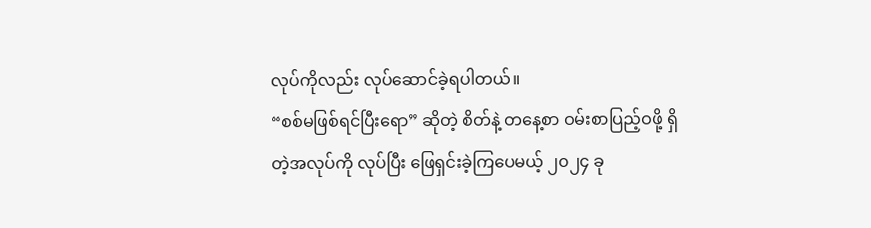လုပ်ကိုလည်း လုပ်ဆောင်ခဲ့ရပါတယ်။
“စစ်မဖြစ်ရင်ပြီးရော” ဆိုတဲ့ စိတ်နဲ့ တနေ့စာ ဝမ်းစာပြည့်ဝဖို့ ရှိတဲ့အလုပ်ကို လုပ်ပြီး ဖြေရှင်းခဲ့ကြပေမယ့် ၂၀၂၄ ခု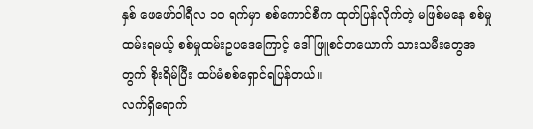နှစ် ဖေဖော်ဝါရီလ ၁၀ ရက်မှာ စစ်ကောင်စီက ထုတ်ပြန်လိုက်တဲ့ မဖြစ်မနေ စစ်မှုထမ်းရမယ့် စစ်မှုထမ်းဥပဒေကြောင့် ဒေါ်ဖြူစင်တယောက် သားသမီးတွေအတွက် စိုးရိမ်ပြီး ထပ်မံစစ်ရှောင်ရပြန်တယ်။
လက်ရှိရောက်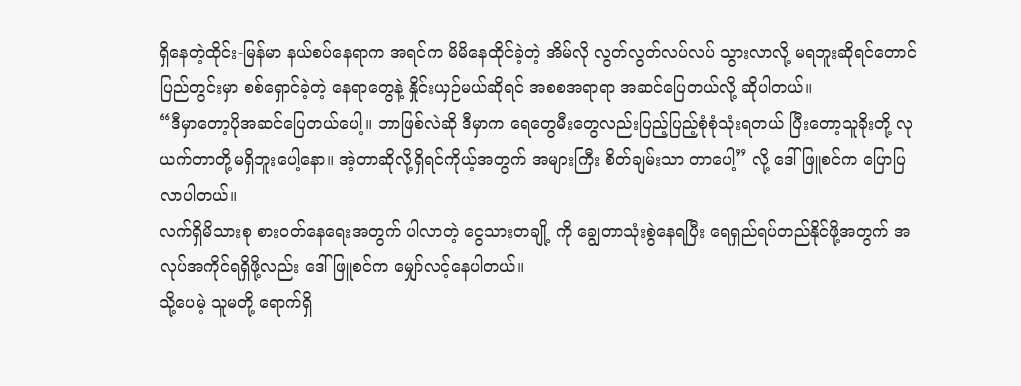ရှိနေတဲ့ထိုင်း-မြန်မာ နယ်စပ်နေရာက အရင်က မိမိနေထိုင်ခဲ့တဲ့ အိမ်လို လွတ်လွတ်လပ်လပ် သွားလာလို့ မရဘူးဆိုရင်တောင် ပြည်တွင်းမှာ စစ်ရှောင်ခဲ့တဲ့ နေရာတွေနဲ့ နှိုင်းယှဉ်မယ်ဆိုရင် အစစအရာရာ အဆင်ပြေတယ်လို့ ဆိုပါတယ်။
“ဒီမှာတော့ပိုအဆင်ပြေတယ်ပေါ့။ ဘာဖြစ်လဲဆို ဒီမှာက ရေတွေမီးတွေလည်းပြည့်ပြည့်စုံစုံသုံးရတယ် ပြီးတော့သူခိုးတို့ လုယက်တာတို့မရှိဘူးပေါ့နော။ အဲ့တာဆိုလို့ရှိရင်ကိုယ့်အတွက် အများကြီး စိတ်ချမ်းသာ တာပေါ့” လို့ ဒေါ်ဖြူစင်က ပြောပြလာပါတယ်။
လက်ရှိမိသားစု စားဝတ်နေရေးအတွက် ပါလာတဲ့ ငွေသားတချို့ ကို ချွေတာသုံးစွဲနေရပြီး ရေရှည်ရပ်တည်နိုင်ဖို့အတွက် အလုပ်အကိုင်ရရှိဖို့လည်း ဒေါ်ဖြူစင်က မျှော်လင့်နေပါတယ်။
သို့ပေမဲ့ သူမတို့ ရောက်ရှိ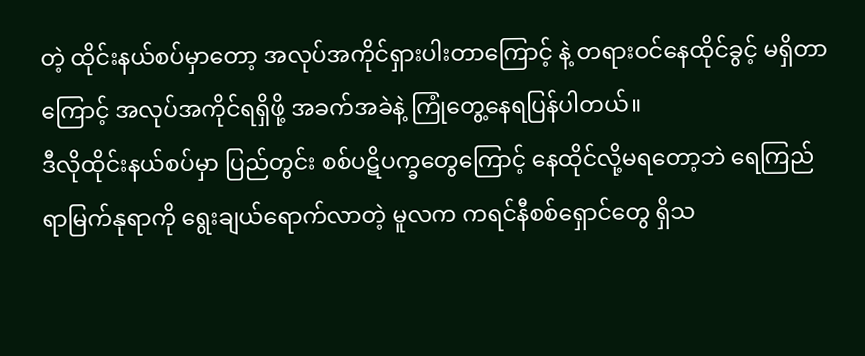တဲ့ ထိုင်းနယ်စပ်မှာတော့ အလုပ်အကိုင်ရှားပါးတာကြောင့် နဲ့ တရားဝင်နေထိုင်ခွင့် မရှိတာကြောင့် အလုပ်အကိုင်ရရှိဖို့ အခက်အခဲနဲ့ ကြုံတွေ့နေရပြန်ပါတယ်။
ဒီလိုထိုင်းနယ်စပ်မှာ ပြည်တွင်း စစ်ပဋိပက္ခတွေကြောင့် နေထိုင်လို့မရတော့ဘဲ ရေကြည်ရာမြက်နုရာကို ရွေးချယ်ရောက်လာတဲ့ မူလက ကရင်နီစစ်ရှောင်တွေ ရှိသ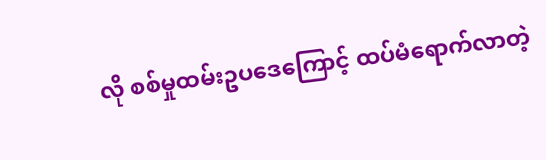လို စစ်မှုထမ်းဥပဒေကြောင့် ထပ်မံရောက်လာတဲ့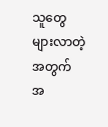သူတွေများလာတဲ့အတွက် အ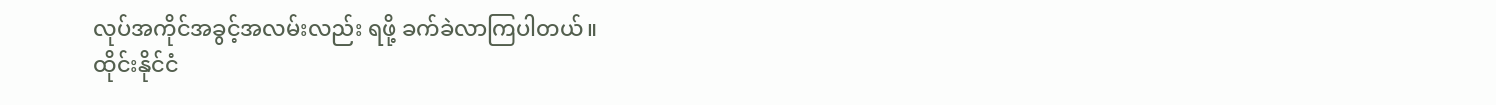လုပ်အကိုင်အခွင့်အလမ်းလည်း ရဖို့ ခက်ခဲလာကြပါတယ်။
ထိုင်းနိုင်ငံ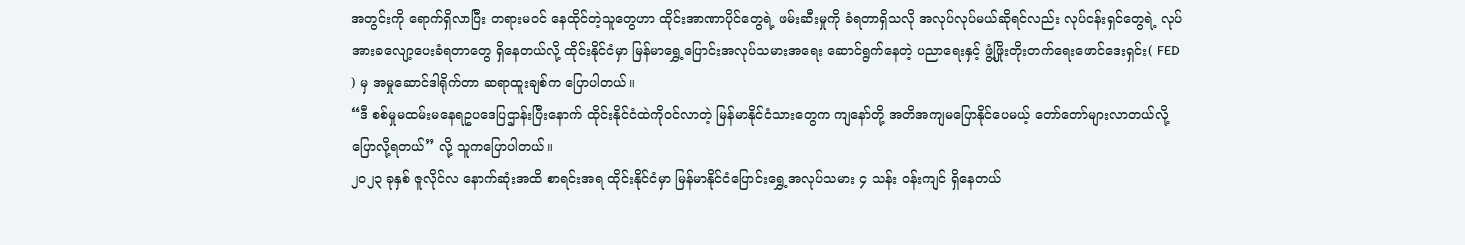အတွင်းကို ရောက်ရှိလာပြီး တရားမဝင် နေထိုင်တဲ့သူတွေဟာ ထိုင်းအာဏာပိုင်တွေရဲ့ ဖမ်းဆီးမှုကို ခံရတာရှိသလို အလုပ်လုပ်မယ်ဆိုရင်လည်း လုပ်ငန်းရှင်တွေရဲ့ လုပ်အားခလျော့ပေးခံရတာတွေ ရှိနေတယ်လို့ ထိုင်းနိုင်ငံမှာ မြန်မာရွှေ့ပြောင်းအလုပ်သမားအရေး ဆောင်ရွက်နေတဲ့ ပညာရေးနှင့် ဖွံ့ဖြိုးတိုးတက်ရေးဖောင်ဒေးရှင်း( FED ) မှ အမှုဆောင်ဒါရိုက်တာ ဆရာထူးချစ်က ပြောပါတယ်။
“ဒီ စစ်မှုမထမ်းမနေရဥပဒေပြဌာန်းပြီးနောက် ထိုင်းနိုင်ငံထဲကိုဝင်လာတဲ့ မြန်မာနိုင်ငံသားတွေက ကျနော်တို့ အတိအကျမပြောနိုင်ပေမယ့် တော်တော်များလာတယ်လို့ပြောလို့ရတယ်” လို့ သူကပြောပါတယ်။
၂၀၂၃ ခုနှစ် ဇူလိုင်လ နောက်ဆုံးအထိ စာရင်းအရ ထိုင်းနိုင်ငံမှာ မြန်မာနိုင်ငံပြောင်းရွှေ့အလုပ်သမား ၄ သန်း ဝန်းကျင် ရှိနေတယ်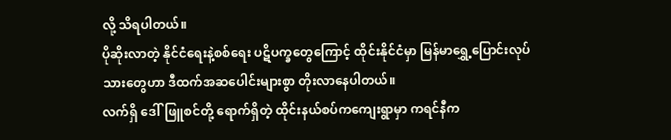လို့ သိရပါတယ်။
ပိုဆိုးလာတဲ့ နိုင်ငံရေးနဲ့စစ်ရေး ပဋိပက္ခတွေကြောင့် ထိုင်းနိုင်ငံမှာ မြန်မာရွှေ့ပြောင်းလုပ်သားတွေဟာ ဒီထက်အဆပေါင်းများစွာ တိုးလာနေပါတယ်။
လက်ရှိ ဒေါ်ဖြူစင်တို့ ရောက်ရှိတဲ့ ထိုင်းနယ်စပ်ကကျေးရွာမှာ ကရင်နီက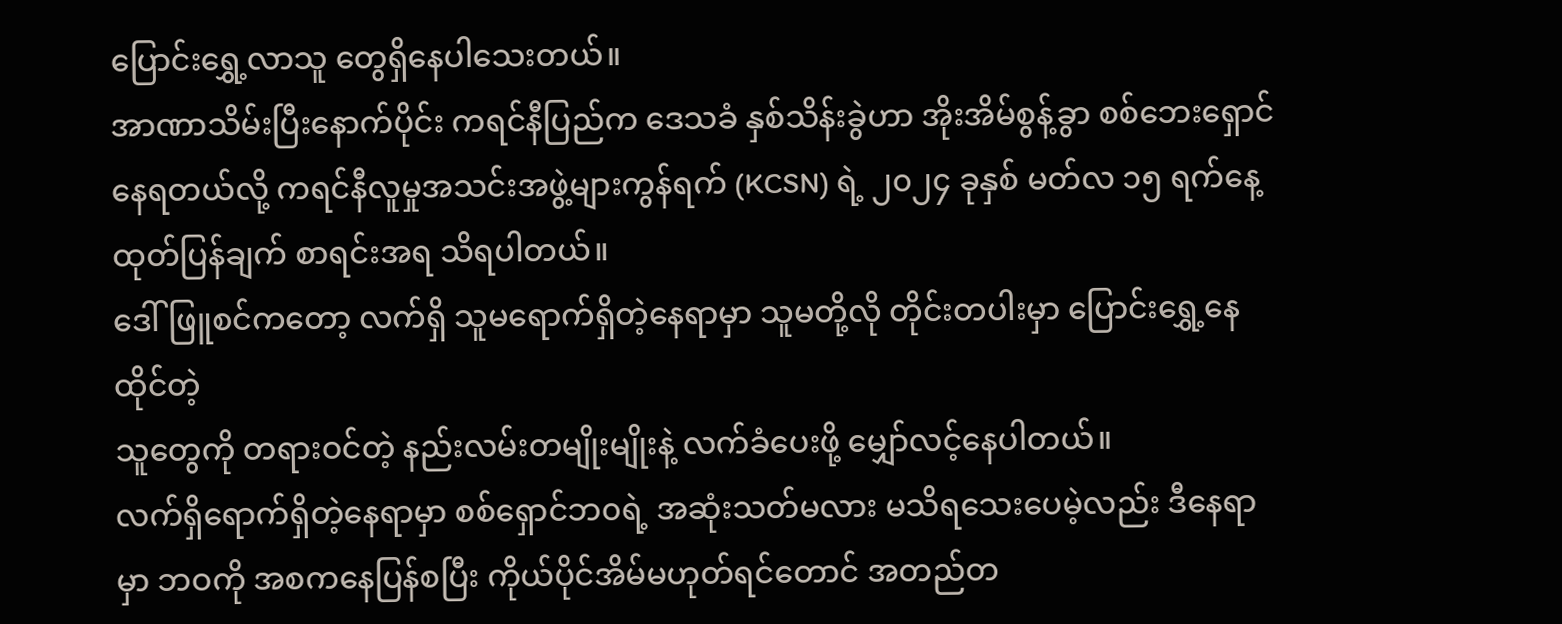ပြောင်းရွှေ့လာသူ တွေရှိနေပါသေးတယ်။
အာဏာသိမ်းပြီးနောက်ပိုင်း ကရင်နီပြည်က ဒေသခံ နှစ်သိန်းခွဲဟာ အိုးအိမ်စွန့်ခွာ စစ်ဘေးရှောင်နေရတယ်လို့ ကရင်နီလူမှုအသင်းအဖွဲ့များကွန်ရက် (KCSN) ရဲ့ ၂၀၂၄ ခုနှစ် မတ်လ ၁၅ ရက်နေ့ ထုတ်ပြန်ချက် စာရင်းအရ သိရပါတယ်။
ဒေါ်ဖြူစင်ကတော့ လက်ရှိ သူမရောက်ရှိတဲ့နေရာမှာ သူမတို့လို တိုင်းတပါးမှာ ပြောင်းရွှေ့နေထိုင်တဲ့
သူတွေကို တရားဝင်တဲ့ နည်းလမ်းတမျိုးမျိုးနဲ့ လက်ခံပေးဖို့ မျှော်လင့်နေပါတယ်။
လက်ရှိရောက်ရှိတဲ့နေရာမှာ စစ်ရှောင်ဘ၀ရဲ့ အဆုံးသတ်မလား မသိရသေးပေမဲ့လည်း ဒီနေရာမှာ ဘဝကို အစကနေပြန်စပြီး ကိုယ်ပိုင်အိမ်မဟုတ်ရင်တောင် အတည်တ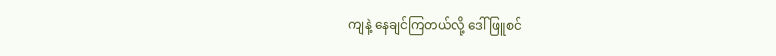ကျနဲ့ နေချင်ကြတယ်လို့ ဒေါ်ဖြူစင်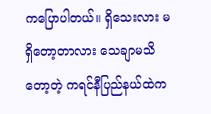ကပြောပါတယ်။ ရှိသေးလား မရှိတော့တာလား သေချာမသိတော့တဲ့ ကရင်နီပြည်နယ်ထဲက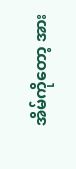အိမ်ကိုတော့ အား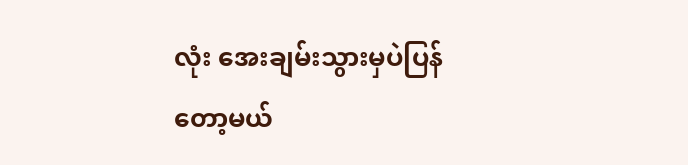လုံး အေးချမ်းသွားမှပဲပြန်တော့မယ်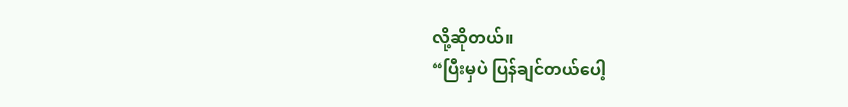လို့ဆိုတယ်။
“ပြီးမှပဲ ပြန်ချင်တယ်ပေါ့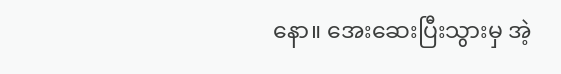နော။ အေးဆေးပြီးသွားမှ အဲ့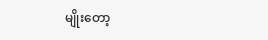မျိုးတော့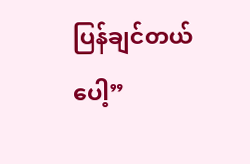ပြန်ချင်တယ်ပေါ့”